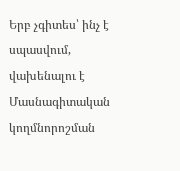Երբ չգիտես՝ ինչ է սպասվում, վախենալու է
Մասնագիտական կողմնորոշման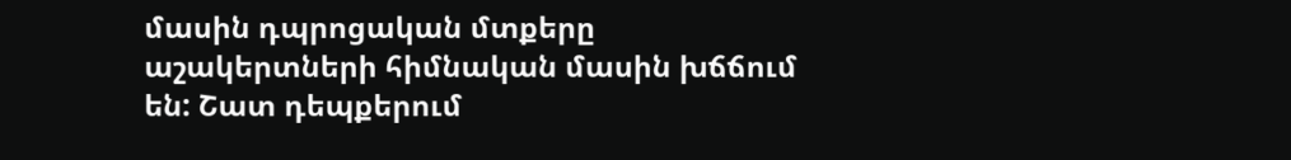մասին դպրոցական մտքերը աշակերտների հիմնական մասին խճճում են: Շատ դեպքերում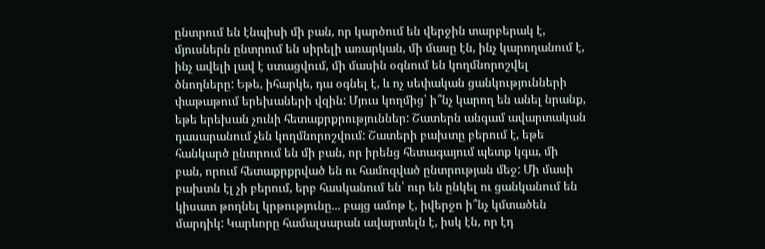ընտրում են էնպիսի մի բան, որ կարծում են վերջին տարբերակ է, մյուսներն ընտրում են սիրելի առարկան, մի մասը էն, ինչ կարողանում է, ինչ ավելի լավ է ստացվում, մի մասին օգնում են կողմնորոշվել ծնողները: Եթե, իհարկե, դա օգնել է, և ոչ սեփական ցանկությունների փաթաթում երեխաների վզին: Մյուս կողմից՝ ի՞նչ կարող են անել նրանք, եթե երեխան չունի հետաքրքրություններ: Շատերն անգամ ավարտական դասարանում չեն կողմնորոշվում: Շատերի բախտը բերում է, եթե հանկարծ ընտրում են մի բան, որ իրենց հետագայում պետք կգա, մի բան, որում հետաքրքրված են ու համոզված ընտրության մեջ: Մի մասի բախտն էլ չի բերում, երբ հասկանում են՝ ուր են ընկել ու ցանկանում են կիսատ թողնել կրթությունը... բայց ամոթ է, իվերջո ի՞նչ կմտածեն մարդիկ: Կարևորը համալսարան ավարտելն է, իսկ էն, որ էդ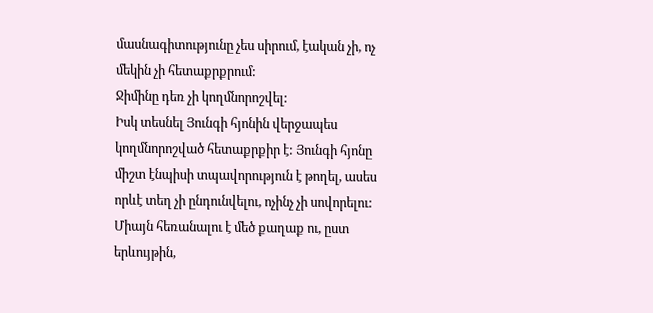մասնագիտությունը չես սիրում, էական չի, ոչ մեկին չի հետաքրքրում:
Ջիմինը դեռ չի կողմնորոշվել:
Իսկ տեսնել Յունգի հյոնին վերջապես կողմնորոշված հետաքրքիր է: Յունգի հյոնը միշտ էնպիսի տպավորություն է թողել, ասես որևէ տեղ չի ընդունվելու, ոչինչ չի սովորելու: Միայն հեռանալու է մեծ քաղաք ու, ըստ երևույթին,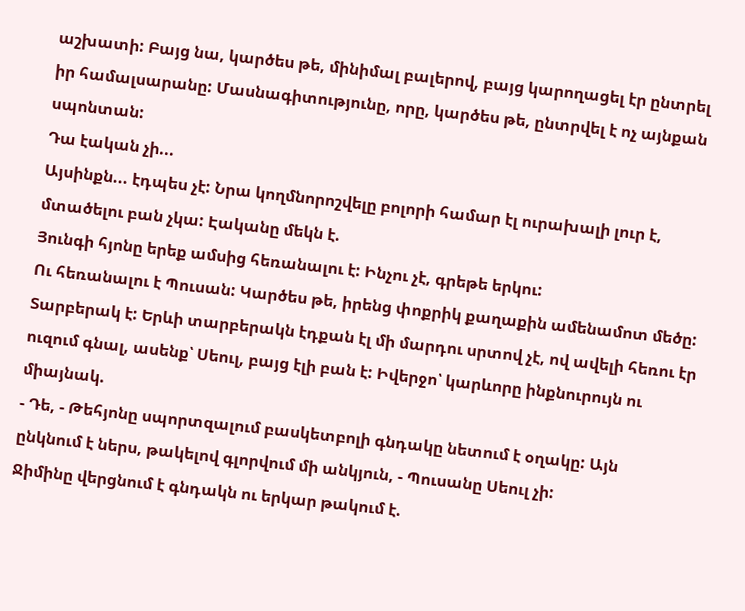աշխատի: Բայց նա, կարծես թե, մինիմալ բալերով, բայց կարողացել էր ընտրել իր համալսարանը: Մասնագիտությունը, որը, կարծես թե, ընտրվել է ոչ այնքան սպոնտան:
Դա էական չի...
Այսինքն... էդպես չէ: Նրա կողմնորոշվելը բոլորի համար էլ ուրախալի լուր է, մտածելու բան չկա: Էականը մեկն է.
Յունգի հյոնը երեք ամսից հեռանալու է: Ինչու չէ, գրեթե երկու:
Ու հեռանալու է Պուսան: Կարծես թե, իրենց փոքրիկ քաղաքին ամենամոտ մեծը: Տարբերակ է: Երևի տարբերակն էդքան էլ մի մարդու սրտով չէ, ով ավելի հեռու էր ուզում գնալ, ասենք՝ Սեուլ, բայց էլի բան է: Իվերջո՝ կարևորը ինքնուրույն ու միայնակ.
- Դե, - Թեհյոնը սպորտզալում բասկետբոլի գնդակը նետում է օղակը: Այն ընկնում է ներս, թակելով գլորվում մի անկյուն, - Պուսանը Սեուլ չի:
Ջիմինը վերցնում է գնդակն ու երկար թակում է.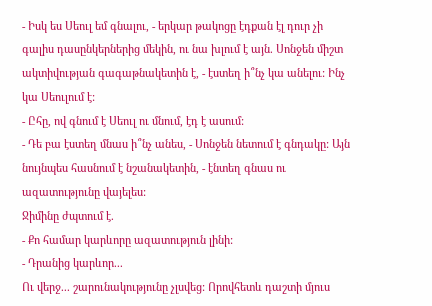- Իսկ ես Սեուլ եմ գնալու, - երկար թակոցը էդքան էլ դուր չի գալիս դասընկերներից մեկին, ու նա խլում է այն. Սոնջեն միշտ ակտիվության գագաթնակետին է, - էստեղ ի՞նչ կա անելու: Ինչ կա Սեուլում է:
- Ըհը, ով գնում է Սեուլ ու մնում, էդ է ասում:
- Դե բա էստեղ մնաս ի՞նչ անես, - Սոնջեն նետում է գնդակը: Այն նույնպես հասնում է նշանակետին, - էնտեղ գնաս ու ազատությունը վայելես:
Ջիմինը ժպտում է.
- Քո համար կարևորը ազատություն լինի:
- Դրանից կարևոր...
Ու վերջ... շարունակությունը չլսվեց: Որովհետև դաշտի մյուս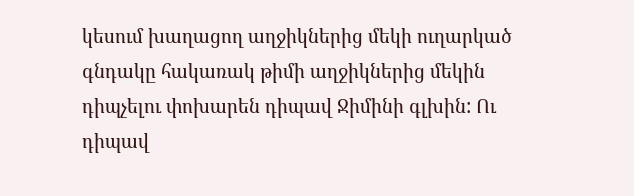կեսում խաղացող աղջիկներից մեկի ուղարկած գնդակը հակառակ թիմի աղջիկներից մեկին դիպչելու փոխարեն դիպավ Ջիմինի գլխին: Ու դիպավ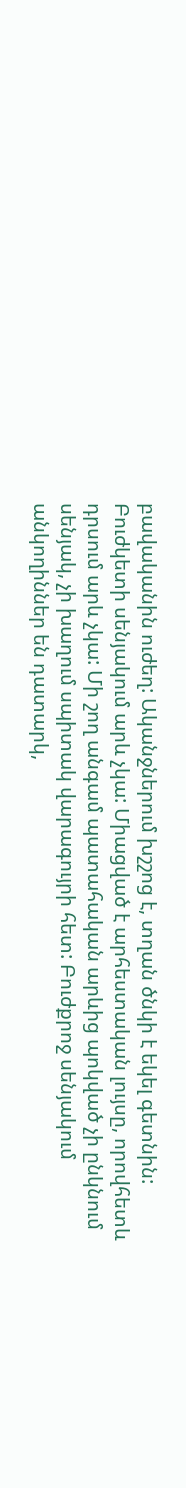բավականին ուժեղ: Ականջներում խշշոց է, տղան ծնկի է եկել գետնին:
Բուժկետի սենյակում արև չկա: Միացված է արհեստական լույսը, որովհետև դրսում արև չկա: Մի շող անգամ պատահական արևից պոկված չի ընկնում սենյակ, չի խաղում սպիտակ վարագույրի հետ: Բուժքրոջ սենյակում անկողիններ են դատարկ,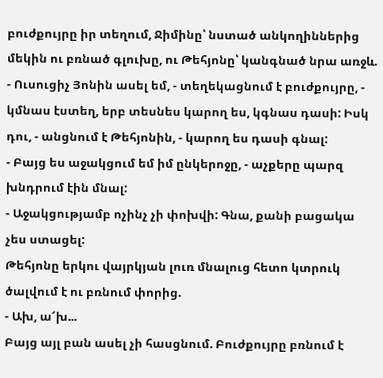բուժքույրը իր տեղում, Ջիմինը՝ նստած անկողիններից մեկին ու բռնած գլուխը, ու Թեհյոնը՝ կանգնած նրա առջև.
- Ուսուցիչ Յոնին ասել եմ, - տեղեկացնում է բուժքույրը, - կմնաս էստեղ, երբ տեսնես կարող ես, կգնաս դասի: Իսկ դու, - անցնում է Թեհյոնին, - կարող ես դասի գնալ:
- Բայց ես աջակցում եմ իմ ընկերոջը, - աչքերը պարզ խնդրում էին մնալ:
- Աջակցությամբ ոչինչ չի փոխվի: Գնա, քանի բացակա չես ստացել:
Թեհյոնը երկու վայրկյան լուռ մնալուց հետո կտրուկ ծալվում է ու բռնում փորից.
- Ախ, ա՜խ...
Բայց այլ բան ասել չի հասցնում. Բուժքույրը բռնում է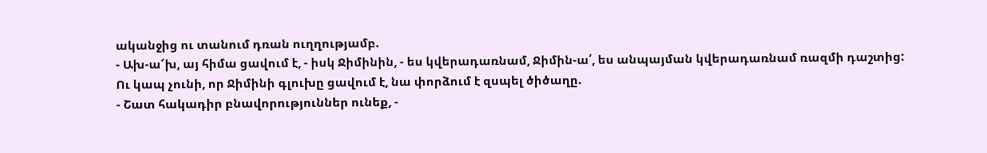ականջից ու տանում դռան ուղղությամբ.
- Ախ-ա՜խ, այ հիմա ցավում է, - իսկ Ջիմինին, - ես կվերադառնամ, Ջիմին-ա՛, ես անպայման կվերադառնամ ռազմի դաշտից:
Ու կապ չունի, որ Ջիմինի գլուխը ցավում է, նա փորձում է զսպել ծիծաղը.
- Շատ հակադիր բնավորություններ ունեք, -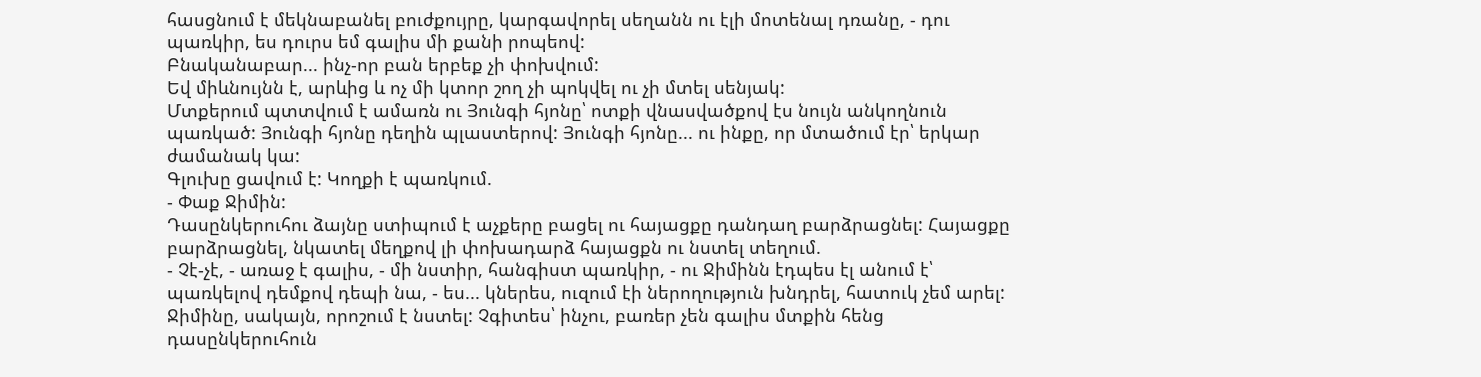հասցնում է մեկնաբանել բուժքույրը, կարգավորել սեղանն ու էլի մոտենալ դռանը, - դու պառկիր, ես դուրս եմ գալիս մի քանի րոպեով:
Բնականաբար... ինչ-որ բան երբեք չի փոխվում:
Եվ միևնույնն է, արևից և ոչ մի կտոր շող չի պոկվել ու չի մտել սենյակ:
Մտքերում պտտվում է ամառն ու Յունգի հյոնը՝ ոտքի վնասվածքով էս նույն անկողնուն պառկած: Յունգի հյոնը դեղին պլաստերով: Յունգի հյոնը... ու ինքը, որ մտածում էր՝ երկար ժամանակ կա:
Գլուխը ցավում է: Կողքի է պառկում.
- Փաք Ջիմին:
Դասընկերուհու ձայնը ստիպում է աչքերը բացել ու հայացքը դանդաղ բարձրացնել: Հայացքը բարձրացնել, նկատել մեղքով լի փոխադարձ հայացքն ու նստել տեղում.
- Չէ-չէ, - առաջ է գալիս, - մի նստիր, հանգիստ պառկիր, - ու Ջիմինն էդպես էլ անում է՝ պառկելով դեմքով դեպի նա, - ես... կներես, ուզում էի ներողություն խնդրել, հատուկ չեմ արել:
Ջիմինը, սակայն, որոշում է նստել: Չգիտես՝ ինչու, բառեր չեն գալիս մտքին հենց դասընկերուհուն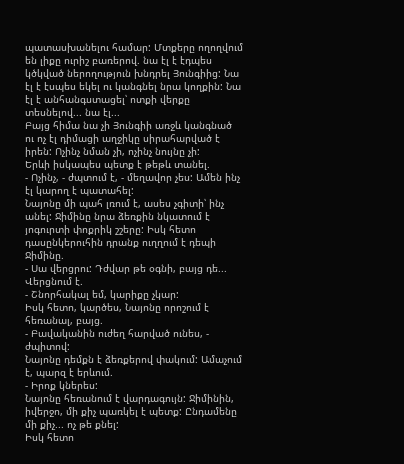պատասխանելու համար: Մտքերը ողողվում են լիքը ուրիշ բառերով. նա էլ է էդպես կծկված ներողություն խնդրել Յունգիից: Նա էլ է էսպես եկել ու կանգնել նրա կողքին: Նա էլ է անհանգստացել՝ ոտքի վերքը տեսնելով... նա էլ...
Բայց հիմա նա չի Յունգիի առջև կանգնած ու ոչ էլ դիմացի աղջիկը սիրահարված է իրեն: Ոչինչ նման չի, ոչինչ նույնը չի:
Երևի իսկապես պետք է թեթև տանել.
- Ոչինչ, - ժպտում է, - մեղավոր չես: Ամեն ինչ էլ կարող է պատահել:
Նայոնը մի պահ լռում է, ասես չգիտի՝ ինչ անել: Ջիմինը նրա ձեռքին նկատում է յոգուրտի փոքրիկ շշերը: Իսկ հետո դասընկերուհին դրանք ուղղում է դեպի Ջիմինը.
- Սա վերցրու: Դժվար թե օգնի, բայց դե...
Վերցնում է.
- Շնորհակալ եմ, կարիքը չկար:
Իսկ հետո, կարծես, Նայոնը որոշում է հեռանալ, բայց.
- Բավականին ուժեղ հարված ունես, - ժպիտով:
Նայոնը դեմքն է ձեռքերով փակում: Ամաչում է, պարզ է երևում.
- Իրոք կներես:
Նայոնը հեռանում է վարդագույն: Ջիմինին, իվերջո, մի քիչ պառկել է պետք: Ընդամենը մի քիչ... ոչ թե քնել:
Իսկ հետո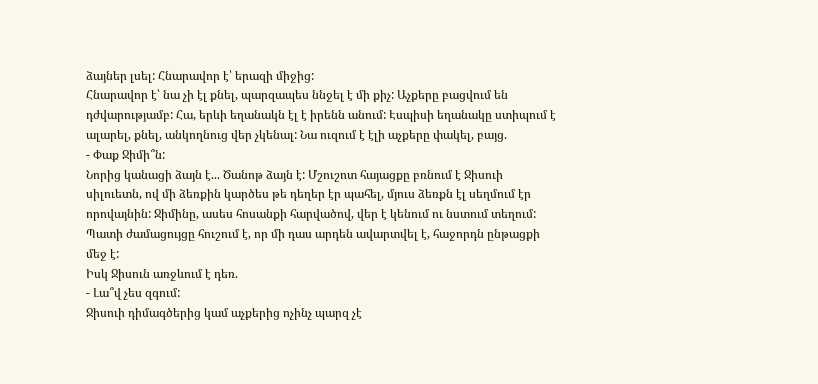ձայներ լսել: Հնարավոր է՝ երազի միջից:
Հնարավոր է՝ նա չի էլ քնել, պարզապես ննջել է մի քիչ: Աչքերը բացվում են դժվարությամբ: Հա, երևի եղանակն էլ է իրենն անում: Էսպիսի եղանակը ստիպում է ալարել, քնել, անկողնուց վեր չկենալ: Նա ուզում է էլի աչքերը փակել, բայց.
- Փաք Ջիմի՞ն:
Նորից կանացի ձայն է... Ծանոթ ձայն է: Մշուշոտ հայացքը բռնում է Ջիսուի սիլուետն, ով մի ձեռքին կարծես թե դեղեր էր պահել, մյուս ձեռքն էլ սեղմում էր որովայնին: Ջիմինը, ասես հոսանքի հարվածով, վեր է կենում ու նստում տեղում: Պատի ժամացույցը հուշում է, որ մի դաս արդեն ավարտվել է, հաջորդն ընթացքի մեջ է:
Իսկ Ջիսուն առջևում է դեռ.
- Լա՞վ չես զգում:
Ջիսուի դիմագծերից կամ աչքերից ոչինչ պարզ չէ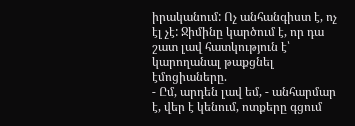իրականում: Ոչ անհանգիստ է, ոչ էլ չէ: Ջիմինը կարծում է, որ դա շատ լավ հատկություն է՝ կարողանալ թաքցնել էմոցիաները.
- Ըմ, արդեն լավ եմ, - անհարմար է, վեր է կենում, ոտքերը գցում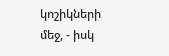կոշիկների մեջ, - իսկ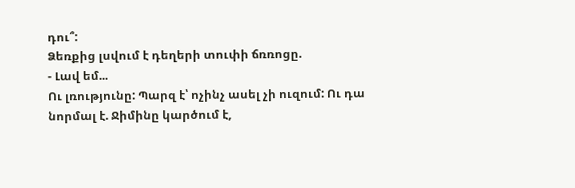դու՞:
Ձեռքից լսվում է դեղերի տուփի ճռռոցը.
- Լավ եմ...
Ու լռությունը: Պարզ է՝ ոչինչ ասել չի ուզում: Ու դա նորմալ է. Ջիմինը կարծում է,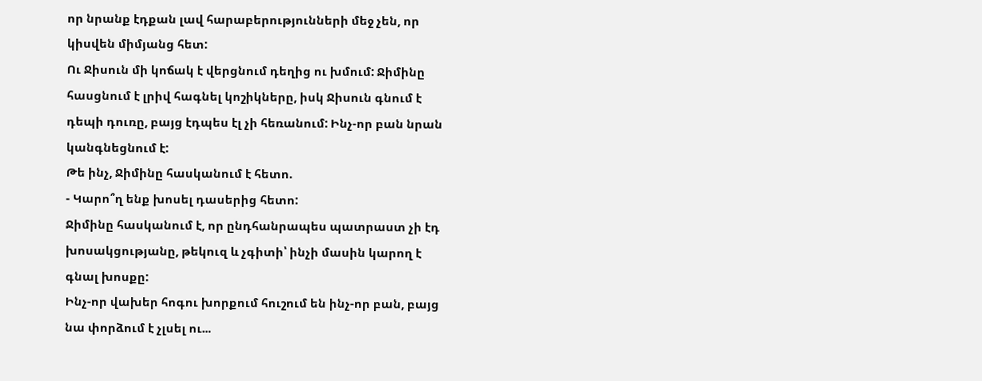որ նրանք էդքան լավ հարաբերությունների մեջ չեն, որ կիսվեն միմյանց հետ:
Ու Ջիսուն մի կոճակ է վերցնում դեղից ու խմում: Ջիմինը հասցնում է լրիվ հագնել կոշիկները, իսկ Ջիսուն գնում է դեպի դուռը, բայց էդպես էլ չի հեռանում: Ինչ-որ բան նրան կանգնեցնում է:
Թե ինչ, Ջիմինը հասկանում է հետո.
- Կարո՞ղ ենք խոսել դասերից հետո:
Ջիմինը հասկանում է, որ ընդհանրապես պատրաստ չի էդ խոսակցությանը, թեկուզ և չգիտի՝ ինչի մասին կարող է գնալ խոսքը:
Ինչ-որ վախեր հոգու խորքում հուշում են ինչ-որ բան, բայց նա փորձում է չլսել ու...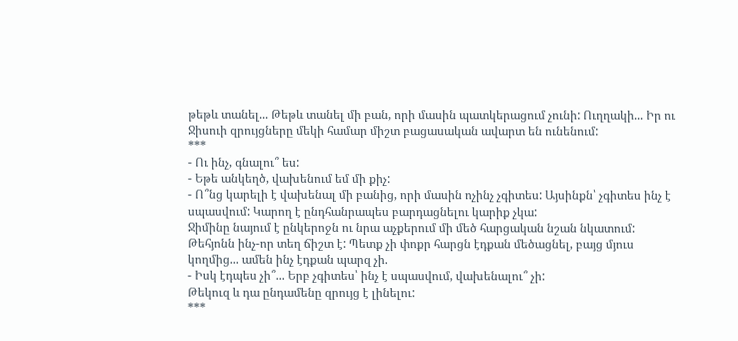թեթև տանել... Թեթև տանել մի բան, որի մասին պատկերացում չունի: Ուղղակի... Իր ու Ջիսուի զրույցները մեկի համար միշտ բացասական ավարտ են ունենում:
***
- Ու ինչ, գնալու՞ ես:
- Եթե անկեղծ, վախենում եմ մի քիչ:
- Ո՞նց կարելի է վախենալ մի բանից, որի մասին ոչինչ չգիտես: Այսինքն՝ չգիտես ինչ է սպասվում: Կարող է ընդհանրապես բարդացնելու կարիք չկա:
Ջիմինը նայում է ընկերոջն ու նրա աչքերում մի մեծ հարցական նշան նկատում: Թեհյոնն ինչ-որ տեղ ճիշտ է: Պետք չի փոքր հարցն էդքան մեծացնել, բայց մյուս կողմից... ամեն ինչ էդքան պարզ չի.
- Իսկ էդպես չի՞... Երբ չգիտես՝ ինչ է սպասվում, վախենալու՞ չի:
Թեկուզ և դա ընդամենը զրույց է լինելու:
***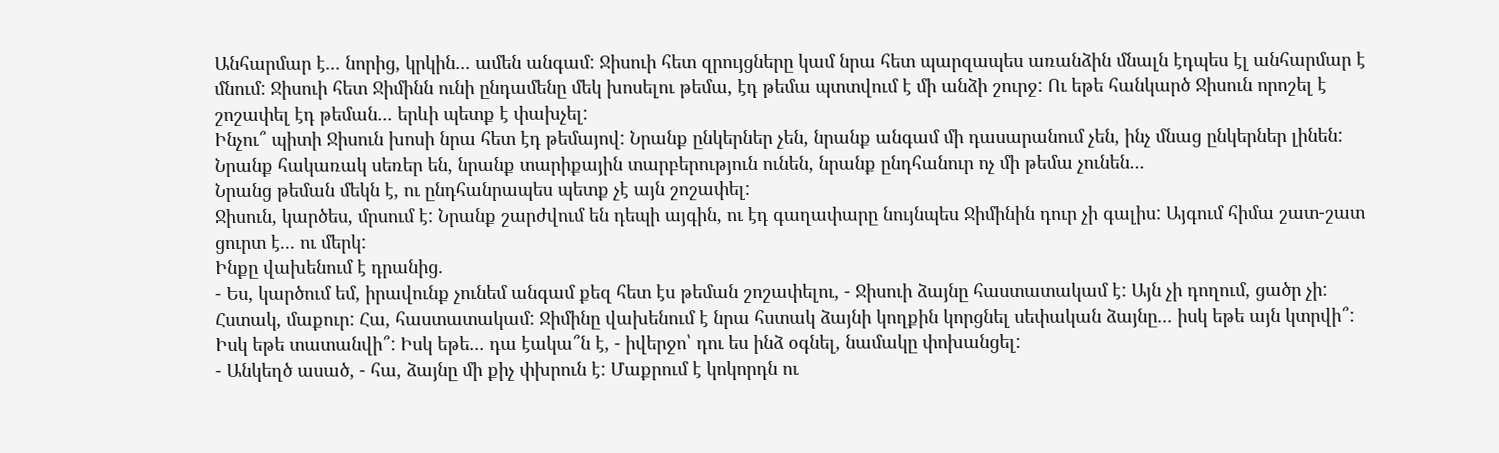Անհարմար է... նորից, կրկին... ամեն անգամ: Ջիսուի հետ զրույցները կամ նրա հետ պարզապես առանձին մնալն էդպես էլ անհարմար է մնում: Ջիսուի հետ Ջիմինն ունի ընդամենը մեկ խոսելու թեմա, էդ թեմա պտտվում է մի անձի շուրջ: Ու եթե հանկարծ Ջիսուն որոշել է շոշափել էդ թեման... երևի պետք է փախչել:
Ինչու՞ պիտի Ջիսուն խոսի նրա հետ էդ թեմայով: Նրանք ընկերներ չեն, նրանք անգամ մի դասարանում չեն, ինչ մնաց ընկերներ լինեն: Նրանք հակառակ սեռեր են, նրանք տարիքային տարբերություն ունեն, նրանք ընդհանուր ոչ մի թեմա չունեն...
Նրանց թեման մեկն է, ու ընդհանրապես պետք չէ այն շոշափել:
Ջիսուն, կարծես, մրսում է: Նրանք շարժվում են դեպի այգին, ու էդ գաղափարը նույնպես Ջիմինին դուր չի գալիս: Այգում հիմա շատ-շատ ցուրտ է... ու մերկ:
Ինքը վախենում է դրանից.
- Ես, կարծում եմ, իրավունք չունեմ անգամ քեզ հետ էս թեման շոշափելու, - Ջիսուի ձայնը հաստատակամ է: Այն չի դողում, ցածր չի: Հստակ, մաքուր: Հա, հաստատակամ: Ջիմինը վախենում է նրա հստակ ձայնի կողքին կորցնել սեփական ձայնը... իսկ եթե այն կտրվի՞: Իսկ եթե տատանվի՞: Իսկ եթե... դա էակա՞ն է, - իվերջո՝ դու ես ինձ օգնել, նամակը փոխանցել:
- Անկեղծ ասած, - հա, ձայնը մի քիչ փխրուն է: Մաքրում է կոկորդն ու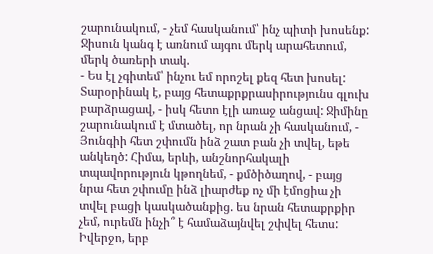շարունակում, - չեմ հասկանում՝ ինչ պիտի խոսենք:
Ջիսուն կանգ է առնում այգու մերկ արահետում, մերկ ծառերի տակ.
- Ես էլ չգիտեմ՝ ինչու եմ որոշել քեզ հետ խոսել: Տարօրինակ է, բայց հետաքրքրասիրությունս գլուխ բարձրացավ, - իսկ հետո էլի առաջ անցավ: Ջիմինը շարունակում է մտածել, որ նրան չի հասկանում, - Յունգիի հետ շփումն ինձ շատ բան չի տվել, եթե անկեղծ: Հիմա, երևի, անշնորհակալի տպավորություն կթողնեմ, - քմծիծաղով, - բայց նրա հետ շփումը ինձ լիարժեք ոչ մի էմոցիա չի տվել բացի կասկածանքից. ես նրան հետաքրքիր չեմ, ուրեմն ինչի՞ է համաձայնվել շփվել հետս: Իվերջո, երբ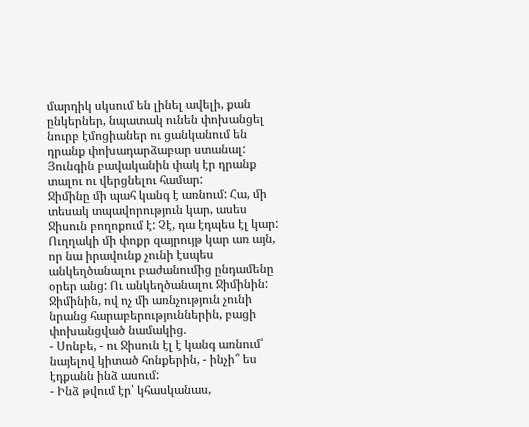մարդիկ սկսում են լինել ավելի, քան ընկերներ, նպատակ ունեն փոխանցել նուրբ էմոցիաներ ու ցանկանում են դրանք փոխադարձաբար ստանալ: Յունգին բավականին փակ էր դրանք տալու ու վերցնելու համար:
Ջիմինը մի պահ կանգ է առնում: Հա, մի տեսակ տպավորություն կար, ասես Ջիսուն բողոքում է: Չէ, դա էդպես էլ կար: Ուղղակի մի փոքր զայրույթ կար առ այն, որ նա իրավունք չունի էսպես անկեղծանալու բաժանումից ընդամենը օրեր անց: Ու անկեղծանալու Ջիմինին: Ջիմինին, ով ոչ մի առնչություն չունի նրանց հարաբերություններին, բացի փոխանցված նամակից.
- Սոնբե, - ու Ջիսուն էլ է կանգ առնում՝ նայելով կիտած հոնքերին, - ինչի՞ ես էդքանն ինձ ասում:
- Ինձ թվում էր՝ կհասկանաս,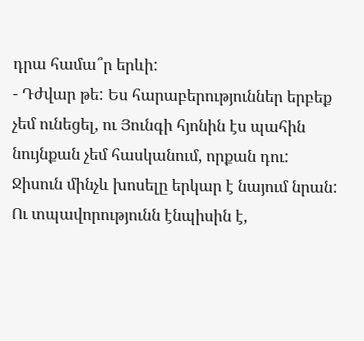դրա համա՞ր երևի:
- Դժվար թե: Ես հարաբերություններ երբեք չեմ ունեցել, ու Յունգի հյոնին էս պահին նույնքան չեմ հասկանում, որքան դու:
Ջիսուն մինչև խոսելը երկար է նայում նրան: Ու տպավորությունն էնպիսին է,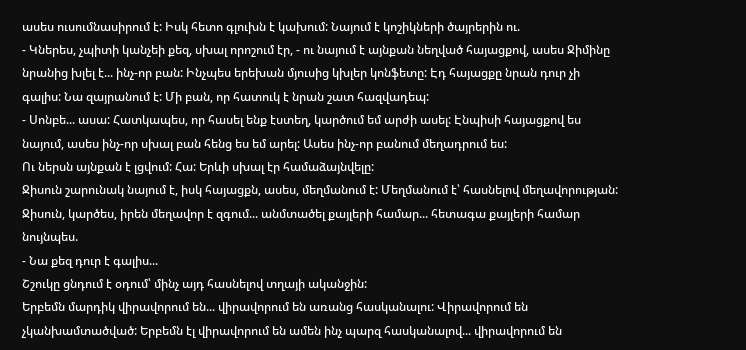ասես ուսումնասիրում է: Իսկ հետո գլուխն է կախում: Նայում է կոշիկների ծայրերին ու.
- Կներես, չպիտի կանչեի քեզ, սխալ որոշում էր, - ու նայում է այնքան նեղված հայացքով, ասես Ջիմինը նրանից խլել է... ինչ-որ բան: Ինչպես երեխան մյուսից կխլեր կոնֆետը: Էդ հայացքը նրան դուր չի գալիս: Նա զայրանում է: Մի բան, որ հատուկ է նրան շատ հազվադեպ:
- Սոնբե... ասա: Հատկապես, որ հասել ենք էստեղ, կարծում եմ արժի ասել: Էնպիսի հայացքով ես նայում, ասես ինչ-որ սխալ բան հենց ես եմ արել: Ասես ինչ-որ բանում մեղադրում ես:
Ու ներսն այնքան է լցվում: Հա: Երևի սխալ էր համաձայնվելը:
Ջիսուն շարունակ նայում է, իսկ հայացքն, ասես, մեղմանում է: Մեղմանում է՝ հասնելով մեղավորության: Ջիսուն, կարծես, իրեն մեղավոր է զգում... անմտածել քայլերի համար... հետագա քայլերի համար նույնպես.
- Նա քեզ դուր է գալիս...
Շշուկը ցնդում է օդում՝ մինչ այդ հասնելով տղայի ականջին:
Երբեմն մարդիկ վիրավորում են... վիրավորում են առանց հասկանալու: Վիրավորում են չկանխամտածված: Երբեմն էլ վիրավորում են ամեն ինչ պարզ հասկանալով... վիրավորում են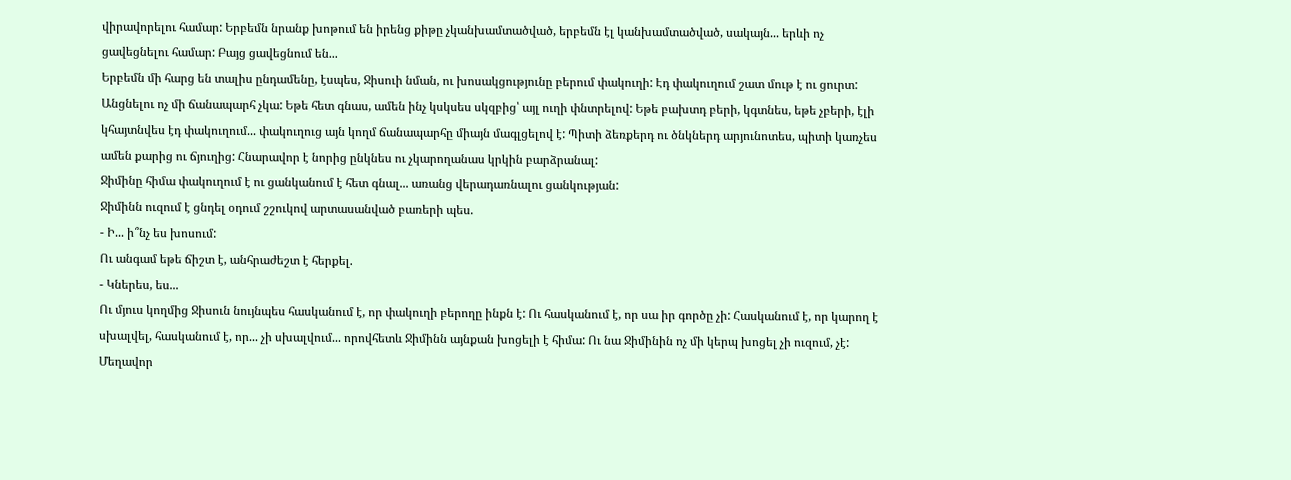վիրավորելու համար: Երբեմն նրանք խոթում են իրենց քիթը չկանխամտածված, երբեմն էլ կանխամտածված, սակայն... երևի ոչ ցավեցնելու համար: Բայց ցավեցնում են...
Երբեմն մի հարց են տալիս ընդամենը, էսպես, Ջիսուի նման, ու խոսակցությունը բերում փակուղի: Էդ փակուղում շատ մութ է ու ցուրտ: Անցնելու ոչ մի ճանապարհ չկա: Եթե հետ գնաս, ամեն ինչ կսկսես սկզբից՝ այլ ուղի փնտրելով: Եթե բախտդ բերի, կգտնես, եթե չբերի, էլի կհայտնվես էդ փակուղում... փակուղուց այն կողմ ճանապարհը միայն մագլցելով է: Պիտի ձեռքերդ ու ծնկներդ արյունոտես, պիտի կառչես ամեն քարից ու ճյուղից: Հնարավոր է նորից ընկնես ու չկարողանաս կրկին բարձրանալ:
Ջիմինը հիմա փակուղում է ու ցանկանում է հետ գնալ... առանց վերադառնալու ցանկության:
Ջիմինն ուզում է ցնդել օդում շշուկով արտասանված բառերի պես.
- Ի... ի՞նչ ես խոսում:
Ու անգամ եթե ճիշտ է, անհրաժեշտ է հերքել.
- Կներես, ես...
Ու մյուս կողմից Ջիսուն նույնպես հասկանում է, որ փակուղի բերողը ինքն է: Ու հասկանում է, որ սա իր գործը չի: Հասկանում է, որ կարող է սխալվել, հասկանում է, որ... չի սխալվում... որովհետև Ջիմինն այնքան խոցելի է հիմա: Ու նա Ջիմինին ոչ մի կերպ խոցել չի ուզում, չէ: Մեղավոր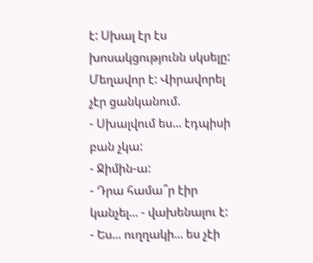է: Սխալ էր էս խոսակցությունն սկսելը: Մեղավոր է: Վիրավորել չէր ցանկանում.
- Սխալվում ես... էդպիսի բան չկա:
- Ջիմին-ա:
- Դրա համա՞ր էիր կանչել... - վախենալու է:
- Ես... ուղղակի... ես չէի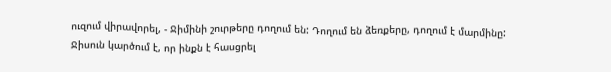ուզում վիրավորել, - Ջիմինի շուրթերը դողում են: Դողում են ձեռքերը, դողում է մարմինը: Ջիսուն կարծում է, որ ինքն է հասցրել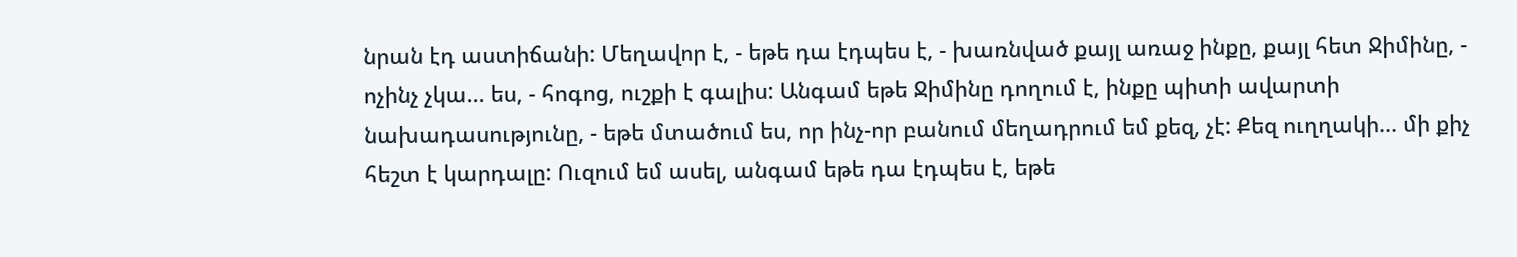նրան էդ աստիճանի: Մեղավոր է, - եթե դա էդպես է, - խառնված քայլ առաջ ինքը, քայլ հետ Ջիմինը, - ոչինչ չկա... ես, - հոգոց, ուշքի է գալիս: Անգամ եթե Ջիմինը դողում է, ինքը պիտի ավարտի նախադասությունը, - եթե մտածում ես, որ ինչ-որ բանում մեղադրում եմ քեզ, չէ: Քեզ ուղղակի... մի քիչ հեշտ է կարդալը: Ուզում եմ ասել, անգամ եթե դա էդպես է, եթե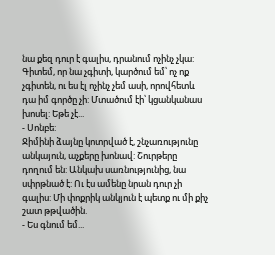նա քեզ դուր է գալիս, դրանում ոչինչ չկա: Գիտեմ, որ նա չգիտի, կարծում եմ՝ ոչ ոք չգիտեն, ու ես էլ ոչինչ չեմ ասի, որովհետև դա իմ գործը չի: Մտածում էի՝ կցանկանաս խոսել: Եթե չէ...
- Սոնբե:
Ջիմինի ձայնը կոտրված է, շնչառությունը անկայուն, աչքերը խոնավ: Շուրթերը դողում են: Անկախ սառնությունից, նա սփրթնած է: Ու էս ամենը նրան դուր չի գալիս: Մի փոքրիկ անկյուն է պետք ու մի քիչ շատ թթվածին.
- Ես գնում եմ...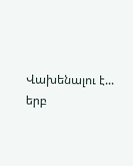Վախենալու է... երբ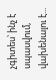չգիտես՝ ինչ է սպասվում, վախենալու է...